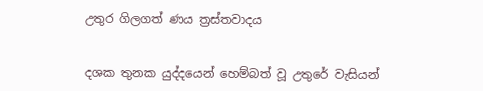උතුර ගිලගත් ණය ත්‍රස්තවාදය


දශක තුනක යුද්දයෙන් හෙම්බත් වූ උතුරේ වැසියන්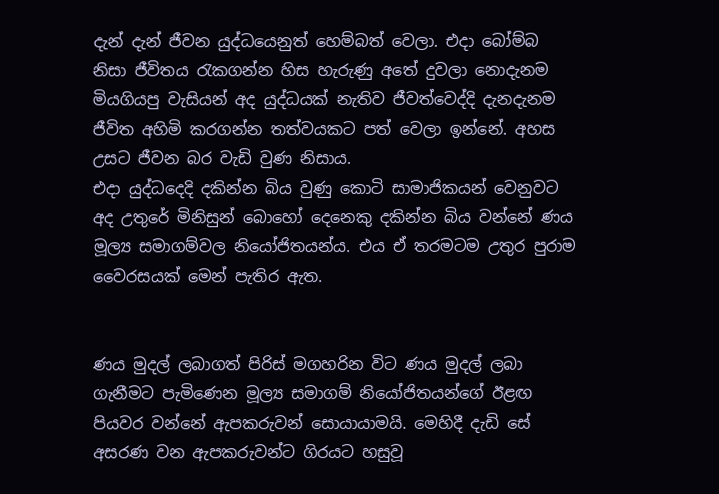දැන් දැන් ජීවන යුද්ධයෙනුත් හෙම්බත් වෙලා. එදා බෝම්බ නිසා ජීවිතය රැකගන්න හිස හැරුණු අතේ දුවලා නොදැනම මියගියපු වැසියන් අද යුද්ධයක් නැතිව ජීවත්වෙද්දි දැනදැනම ජීවිත අහිමි කරගන්න තත්වයකට පත් වෙලා ඉන්නේ. අහස උසට ජීවන බර වැඩි වුණ නිසාය.
එදා යුද්ධදෙදි දකින්න බිය වුණු කොටි සාමාජිකයන් වෙනුවට අද උතුරේ මිනිසුන් බොහෝ දෙනෙකු දකින්න බිය වන්නේ ණය මූල්‍ය සමාගම්වල නියෝජිතයන්ය. එය ඒ තරමටම උතුර පුරාම වෛරසයක් මෙන් පැතිර ඇත.


ණය මුදල් ලබාගත් පිරිස් මගහරින විට ණය මුදල් ලබා ගැනීමට පැමිණෙන මූල්‍ය සමාගම් නියෝජිතයන්ගේ ඊළඟ පියවර වන්නේ ඇපකරුවන් සොයායාමයි. මෙහිදී දැඩි සේ අසරණ වන ඇපකරුවන්ට ගිරයට හසුවූ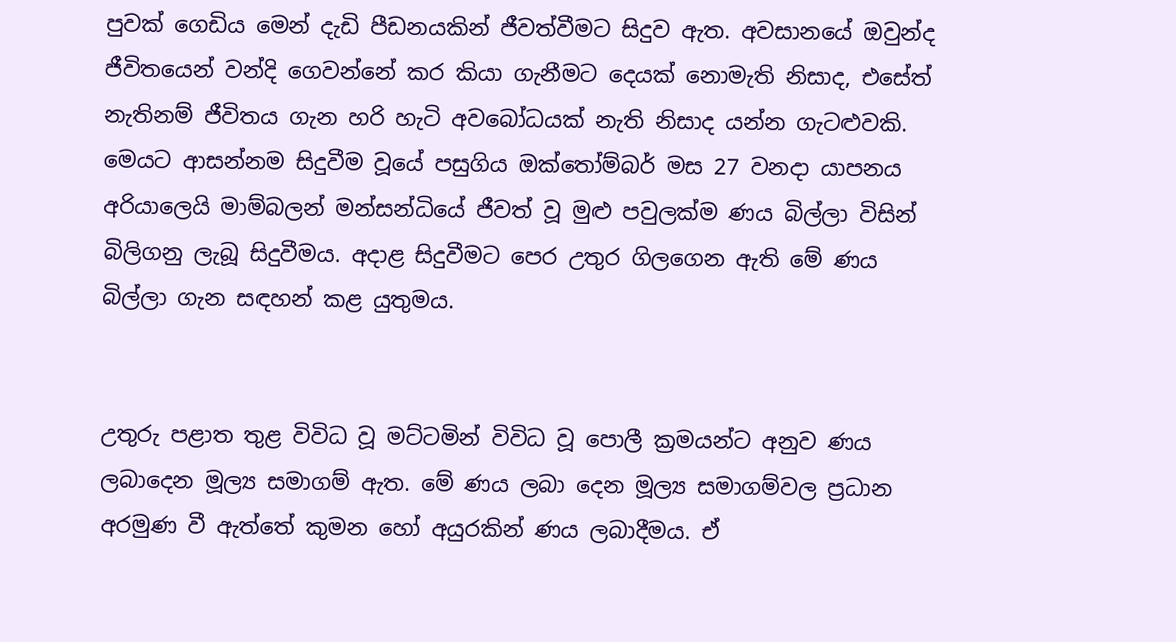පුවක් ගෙඩිය මෙන් දැඩි පීඩනයකින් ජීවත්වීමට සිදුව ඇත. අවසානයේ ඔවුන්ද ජීවිතයෙන් වන්දි ගෙවන්නේ කර කියා ගැනීමට දෙයක් නොමැති නිසාද, එසේත් නැතිනම් ජීවිතය ගැන හරි හැටි අවබෝධයක් නැති නිසාද යන්න ගැටළුවකි.
මෙයට ආසන්නම සිදුවීම වූයේ පසුගිය ඔක්තෝම්බර් මස 27 වනදා යාපනය අරියාලෙයි මාම්බලන් මන්සන්ධියේ ජීවත් වූ මුළු පවුලක්ම ණය බිල්ලා විසින් බිලිගනු ලැබූ සිදුවීමය. අදාළ සිදුවීමට පෙර උතුර ගිලගෙන ඇති මේ ණය බිල්ලා ගැන සඳහන් කළ යුතුමය.


උතුරු පළාත තුළ විවිධ වූ මට්ටමින් විවිධ වූ පොලී ක්‍රමයන්ට අනුව ණය ලබාදෙන මූල්‍ය සමාගම් ඇත. මේ ණය ලබා දෙන මූල්‍ය සමාගම්වල ප්‍රධාන අරමුණ වී ඇත්තේ කුමන හෝ අයුරකින් ණය ලබාදීමය. ඒ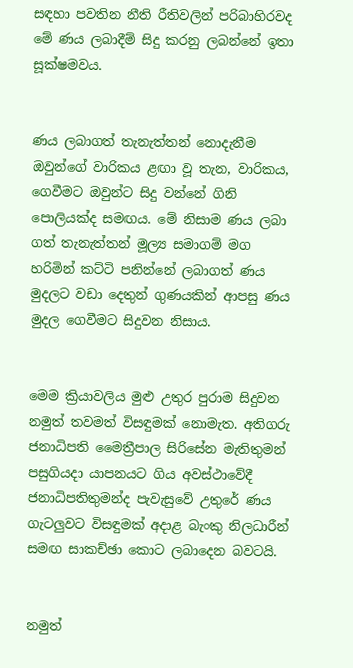සඳහා පවතින නීති රීතිවලින් පරිබාහිරවද මේ ණය ලබාදීම් සිදු කරනු ලබන්නේ ඉතා සූක්ෂමවය.


ණය ලබාගත් තැනැත්තන් නොදැනීම ඔවුන්ගේ වාරිකය ළඟා වූ තැන, වාරිකය, ගෙවීමට ඔවුන්ට සිදු වන්නේ ගිනි පොලියක්ද සමඟය. මේ නිසාම ණය ලබා ගත් තැනැත්තන් මූල්‍ය සමාගම් මග හරිමින් කට්ටි පනින්නේ ලබාගත් ණය මුදලට වඩා දෙතුන් ගුණයකින් ආපසු ණය මුදල ගෙවීමට සිදුවන නිසාය.


මෙම ක්‍රියාවලිය මුළු උතුර පුරාම සිදුවන නමුත් තවමත් විසඳුමක් නොමැත. අතිගරු ජනාධිපති මෛත්‍රීපාල සිරිසේන මැතිතුමන් පසුගියදා යාපනයට ගිය අවස්ථාවේදී ජනාධිපතිතුමන්ද පැවැසුවේ උතුරේ ණය ගැටලුවට විසඳුමක් අදාළ බැංකු නිලධාරීන් සමඟ සාකච්ඡා කොට ලබාදෙන බවටයි.


නමුත්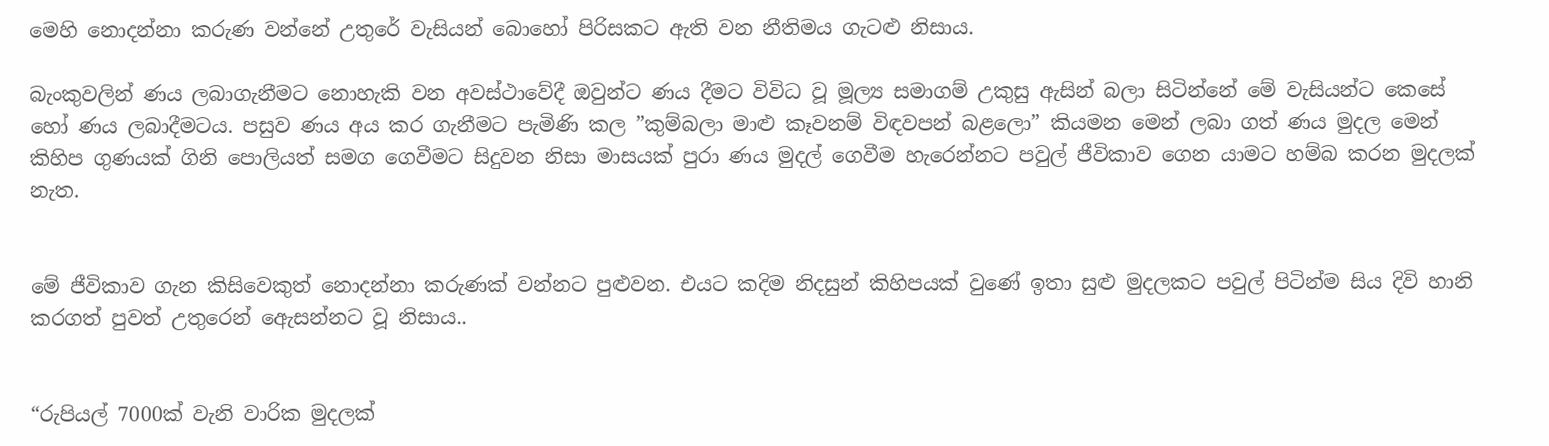මෙහි නොදන්නා කරුණ වන්නේ උතුරේ වැසියන් බොහෝ පිරිසකට ඇති වන නීතිමය ගැටළු නිසාය.

බැංකුවලින් ණය ලබාගැනීමට නොහැකි වන අවස්ථාවේදී ඔවුන්ට ණය දීමට විවිධ වූ මූල්‍ය සමාගම් උකුසු ඇසින් බලා සිටින්නේ මේ වැසියන්ට කෙසේ හෝ ණය ලබාදීමටය. පසුව ණය අය කර ගැනීමට පැමිණි කල ”කුම්බලා මාළු කෑවනම් විඳවපන් බළලො” කියමන මෙන් ලබා ගත් ණය මුදල මෙන් කිහිප ගුණයක් ගිනි පොලියත් සමග ගෙවීමට සිදුවන නිසා මාසයක් පුරා ණය මුදල් ගෙවීම හැරෙන්නට පවුල් ජීවිකාව ගෙන යාමට හම්බ කරන මුදලක් නැත.


මේ ජීවිකාව ගැන කිසිවෙකුත් නොදන්නා කරුණක් වන්නට පුළුවන. එයට කදිම නිදසුන් කිහිපයක් වුණේ ඉතා සුළු මුදලකට පවුල් පිටින්ම සිය දිවි හානි කරගත් පුවත් උතුරෙන් ඇෙසන්නට වූ නිසාය..


“රුපියල් 7000ක් වැනි වාරික මුදලක්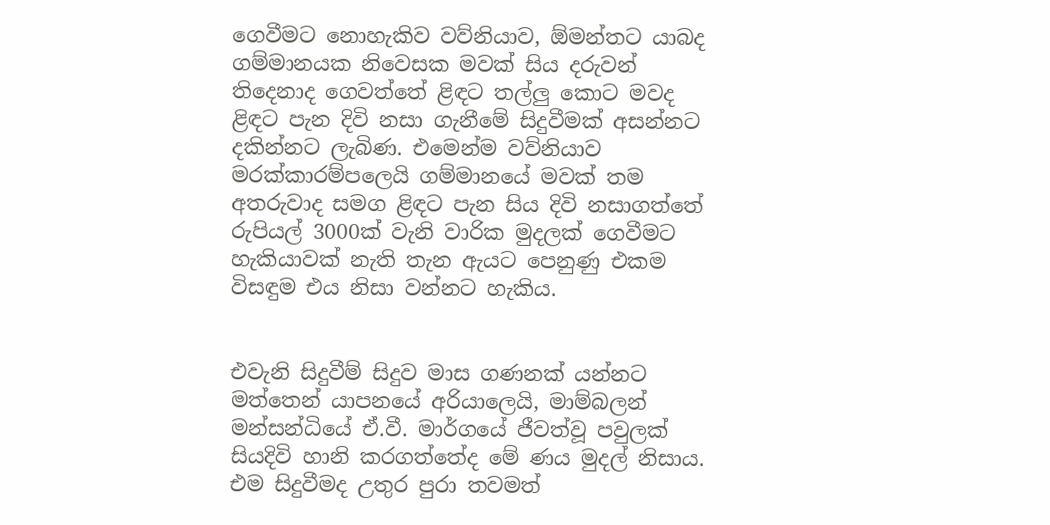ගෙවීමට නොහැකිව වව්නියාව, ඕමන්තට යාබද ගම්මානයක නිවෙසක මවක් සිය දරුවන් තිදෙනාද ගෙවත්තේ ළිඳට තල්ලු කොට මවද ළිඳට පැන දිවි නසා ගැනීමේ සිදුවීමක් අසන්නට දකින්නට ලැබිණ. එමෙන්ම වව්නියාව මරක්කාරම්පලෙයි ගම්මානයේ මවක් තම අතරුවාද සමග ළිඳට පැන සිය දිවි නසාගත්තේ රුපියල් 3000ක් වැනි වාරික මුදලක් ගෙවීමට හැකියාවක් නැති තැන ඇයට පෙනුණු එකම විසඳුම එය නිසා වන්නට හැකිය.


එවැනි සිදුවීම් සිදුව මාස ගණනක් යන්නට මත්තෙන් යාපනයේ අරියාලෙයි, මාම්බලන් මන්සන්ධියේ ඒ.වී. මාර්ගයේ ජීවත්වූ පවුලක් සියදිවි හානි කරගත්තේද මේ ණය මුදල් නිසාය. එම සිදුවීමද උතුර පුරා තවමත්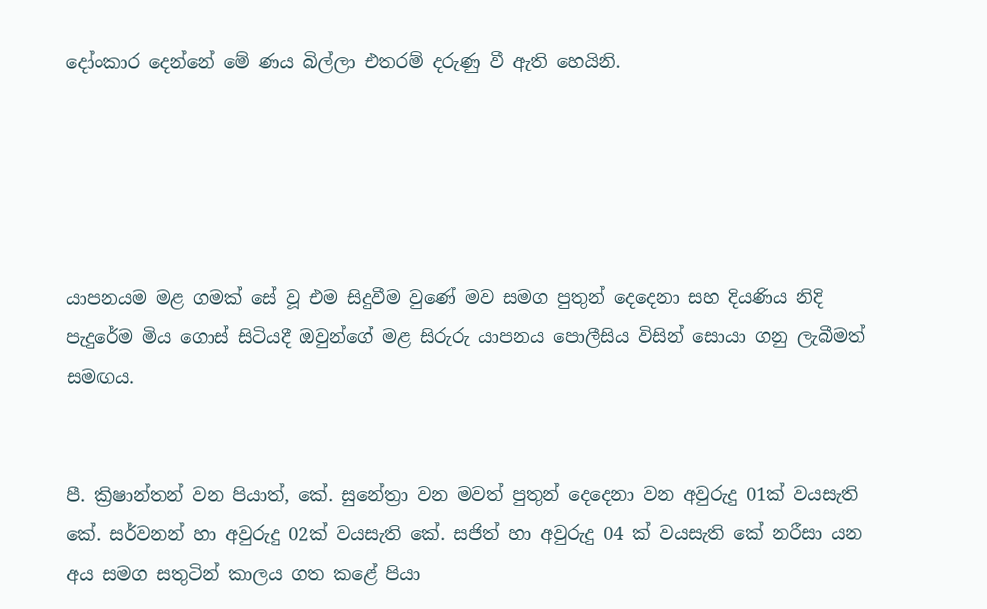දෝංකාර දෙන්නේ මේ ණය බිල්ලා එතරම් දරුණු වී ඇති හෙයිනි.





යාපනයම මළ ගමක් සේ වූ එම සිදුවීම වුණේ මව සමග පුතුන් දෙදෙනා සහ දියණිය නිදි පැදුරේම මිය ගොස් සිටියදී ඔවුන්ගේ මළ සිරුරු යාපනය පොලීසිය විසින් සොයා ගනු ලැබීමත් සමඟය.


පී. ක්‍රිෂාන්තන් වන පියාත්, කේ. සුනේත්‍රා වන මවත් පුතුන් දෙදෙනා වන අවුරුදු 01ක් වයසැති කේ. සර්වනන් හා අවුරුදු 02ක් වයසැති කේ. සජිත් හා අවුරුදු 04 ක් වයසැති කේ නරීසා යන අය සමග සතුටින් කාලය ගත කළේ පියා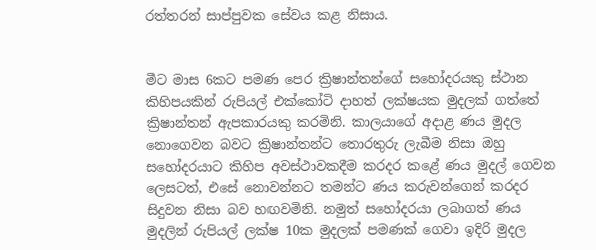රත්තරන් සාප්පුවක සේවය කළ නිසාය.


මීට මාස 6කට පමණ පෙර ක්‍රිෂාන්තන්ගේ සහෝදරයකු ස්ථාන කිහිපයකින් රුපියල් එක්කෝටි දාහත් ලක්ෂයක මුදලක් ගත්තේ ක්‍රිෂාන්තන් ඇපකාරයකු කරමිනි. කාලයාගේ අදාළ ණය මුදල නොගෙවන බවට ක්‍රිෂාන්තන්ට තොරතුරු ලැබීම නිසා ඔහු සහෝදරයාට කිහිප අවස්ථාවකදීම කරදර කළේ ණය මුදල් ගෙවන ලෙසටත්, එසේ නොවන්නට තමන්ට ණය කරුවන්ගෙන් කරදර සිදුවන නිසා බව හඟවමිනි. නමුත් සහෝදරයා ලබාගත් ණය මුදලින් රුපියල් ලක්ෂ 10ක මුදලක් පමණක් ගෙවා ඉදිරි මුදල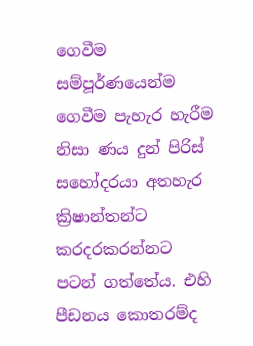ගෙවීම සම්පූර්ණයෙන්ම ගෙවීම පැහැර හැරීම නිසා ණය දුන් පිරිස් සහෝදරයා අතහැර ක්‍රිෂාන්තන්ට කරදරකරන්නට පටන් ගත්තේය. එහි පීඩනය කොතරම්ද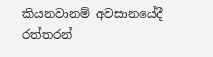කියනවානම් අවසානයේදී රත්තරන්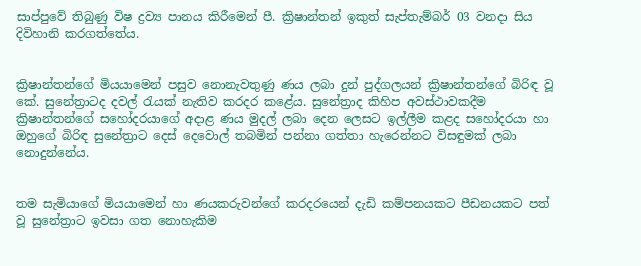සාප්පුවේ තිබුණු විෂ ද්‍රව්‍ය පානය කිරීමෙන් පී. ක්‍රිෂාන්තන් ඉකුත් සැප්තැම්බර් 03 වනදා සිය දිවිහානි කරගත්තේය.


ක්‍රිෂාන්තන්ගේ මියයාමෙන් පසුව නොනැවතුණු ණය ලබා දුන් පුද්ගලයන් ක්‍රිෂාන්තන්ගේ බිරිඳ වූ කේ. සුනේත්‍රාටද දවල් රැයක් නැතිව කරදර කළේය. සුනේත්‍රාද කිහිප අවස්ථාවකදීම ක්‍රිෂාන්තන්ගේ සහෝදරයාගේ අදාළ ණය මුදල් ලබා දෙන ලෙසට ඉල්ලීම කළද සහෝදරයා හා ඔහුගේ බිරිඳ සුනේත්‍රාට දෙස් දෙවොල් තබමින් පන්නා ගත්තා හැරෙන්නට විසඳුමක් ලබා නොදුන්නේය.


තම සැමියාගේ මියයාමෙන් හා ණයකරුවන්ගේ කරදරයෙන් දැඩි කම්පනයකට පීඩනයකට පත් වූ සුනේත්‍රාට ඉවසා ගත නොහැකිම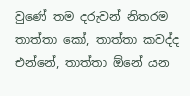වුණේ තම දරුවන් නිතරම තාත්තා කෝ, තාත්තා කවද්ද එන්නේ, තාත්තා ඕනේ යන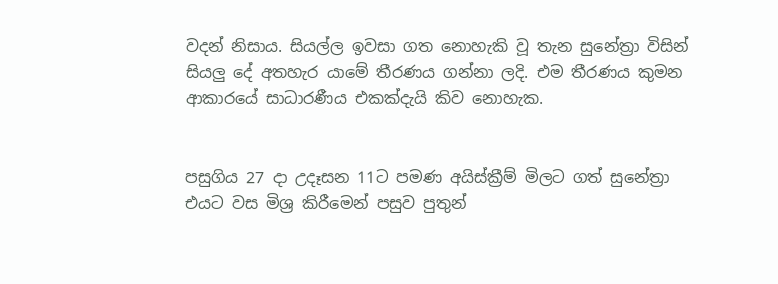වදන් නිසාය. සියල්ල ඉවසා ගත නොහැකි වූ තැන සුනේත්‍රා විසින් සියලු දේ අතහැර යාමේ තීරණය ගන්නා ලදි. එම තීරණය කුමන ආකාරයේ සාධාරණීය එකක්දැයි කිව නොහැක.


පසුගිය 27 දා උදෑසන 11ට පමණ අයිස්ක්‍රීම් මිලට ගත් සුනේත්‍රා එයට වස මිශ්‍ර කිරීමෙන් පසුව පුතුන්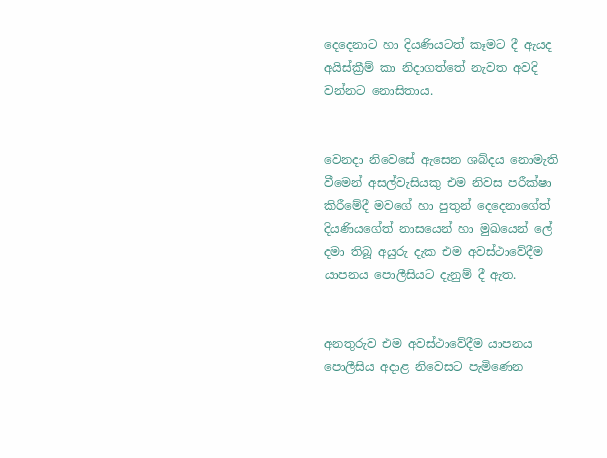දෙදෙනාට හා දියණියටත් කෑමට දී ඇයද අයිස්ක්‍රීම් කා නිදාගත්තේ නැවත අවදි වන්නට නොසිතාය.


වෙනදා නිවෙසේ ඇසෙන ශබ්දය නොමැති වීමෙන් අසල්වැසියකු එම නිවස පරීක්ෂා කිරීමේදී මවගේ හා පුතුන් දෙදෙනාගේත් දියණියගේත් නාසයෙන් හා මුඛයෙන් ලේ දමා තිබූ අයුරු දැක එම අවස්ථාවේදීම යාපනය පොලීසියට දැනුම් දී ඇත.


අනතුරුව එම අවස්ථාවේදීම යාපනය පොලීසිය අදාළ නිවෙසට පැමිණෙන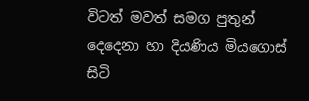විටත් මවත් සමග පුතුන් දෙදෙනා හා දියණිය මියගොස් සිටි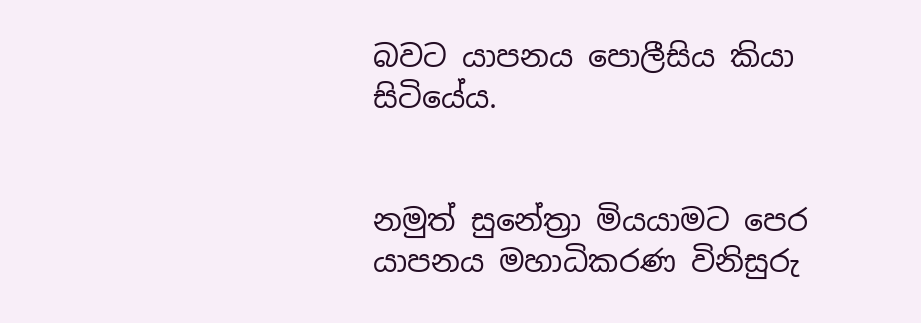බවට යාපනය පොලීසිය කියා සිටියේය.


නමුත් සුනේත්‍රා මියයාමට පෙර යාපනය මහාධිකරණ විනිසුරු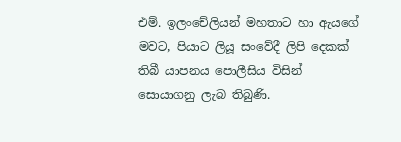එම්. ඉලංචේලියන් මහතාට හා ඇයගේ මවට, පියාට ලියූ සංවේදී ලිපි දෙකක් තිබී යාපනය පොලීසිය විසින් සොයාගනු ලැබ තිබුණි.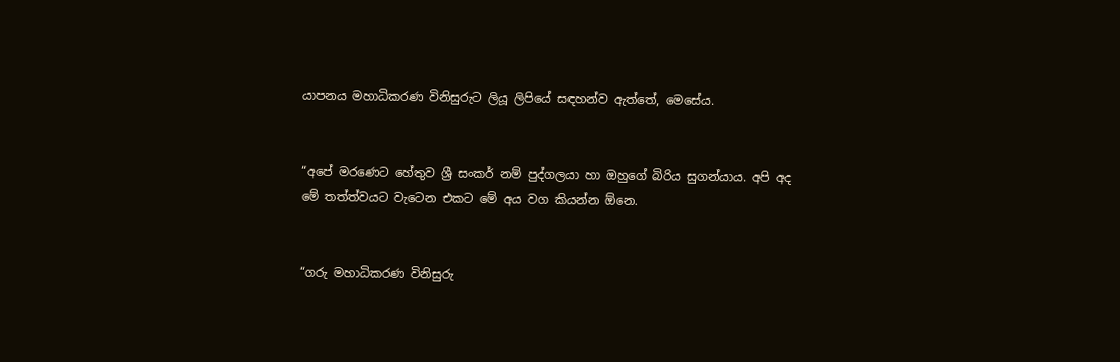යාපනය මහාධිකරණ විනිසුරුට ලියූ ලිපියේ සඳහන්ව ඇත්තේ, මෙසේය.


“අපේ මරණෙට හේතුව ශ්‍රී සංකර් නම් පුද්ගලයා හා ඔහුගේ බිරිය සුගන්යාය. අපි අද මේ තත්ත්වයට වැටෙන එකට මේ අය වග කියන්න ඕනෙ.


“ගරු මහාධිකරණ විනිසුරු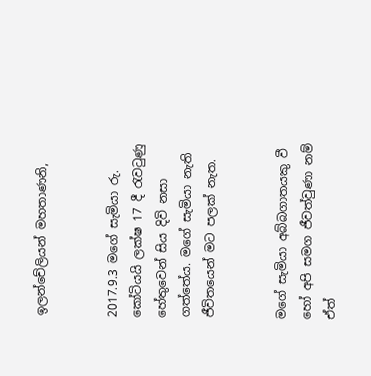ඉලන්චේලියන් මහතාණනි,


2017.9.3 මගේ සැමියා රු. කෝටියයි ලක්ෂ 17 දී රැවටුණු හේතුවෙන් සිය දිවි නසා ගත්තේය. මගේ සැමියා නැති ජීවිතයෙන් මට පලක් නැත.


මගේ සැමියා අබ්බගාතයකු වී හෝ අපි සමග ජීවත්වුණා නම් ඒත්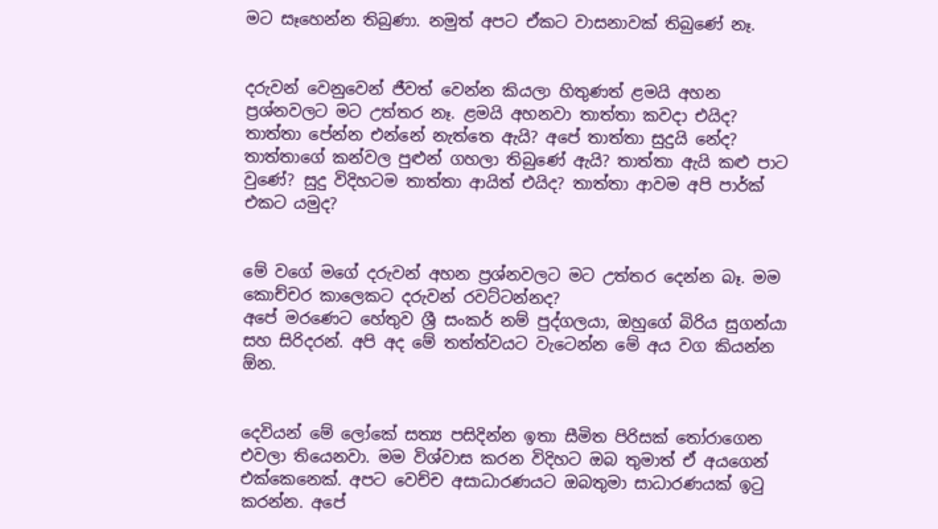මට සෑහෙන්න තිබුණා. නමුත් අපට ඒකට වාසනාවක් තිබුණේ නෑ.


දරුවන් වෙනුවෙන් ජීවත් වෙන්න කියලා හිතුණත් ළමයි අහන ප්‍රශ්නවලට මට උත්තර නෑ. ළමයි අහනවා තාත්තා කවදා එයිද? තාත්තා පේන්න එන්නේ නැත්තෙ ඇයි? අපේ තාත්තා සුදුයි නේද? තාත්තාගේ කන්වල පුළුන් ගහලා තිබුණේ ඇයි? තාත්තා ඇයි කළු පාට වුණේ? සුදු විදිහටම තාත්තා ආයිත් එයිද? තාත්තා ආවම අපි පාර්ක් එකට යමුද?


මේ වගේ මගේ දරුවන් අහන ප්‍රශ්නවලට මට උත්තර දෙන්න බෑ. මම කොච්චර කාලෙකට දරුවන් රවට්ටන්නද?
අපේ මරණෙට හේතුව ශ්‍රී සංකර් නම් පුද්ගලයා, ඔහුගේ බිරිය සුගන්යා සහ සිරිදරන්. අපි අද මේ තත්ත්වයට වැටෙන්න මේ අය වග කියන්න ඕන.


දෙවියන් මේ ලෝකේ සත්‍ය පසිදින්න ඉතා සීමිත පිරිසක් තෝරාගෙන එවලා තියෙනවා. මම විශ්වාස කරන විදිහට ඔබ තුමාත් ඒ අයගෙන් එක්කෙනෙක්. අපට වෙච්ච අසාධාරණයට ඔබතුමා සාධාරණයක් ඉටු කරන්න. අපේ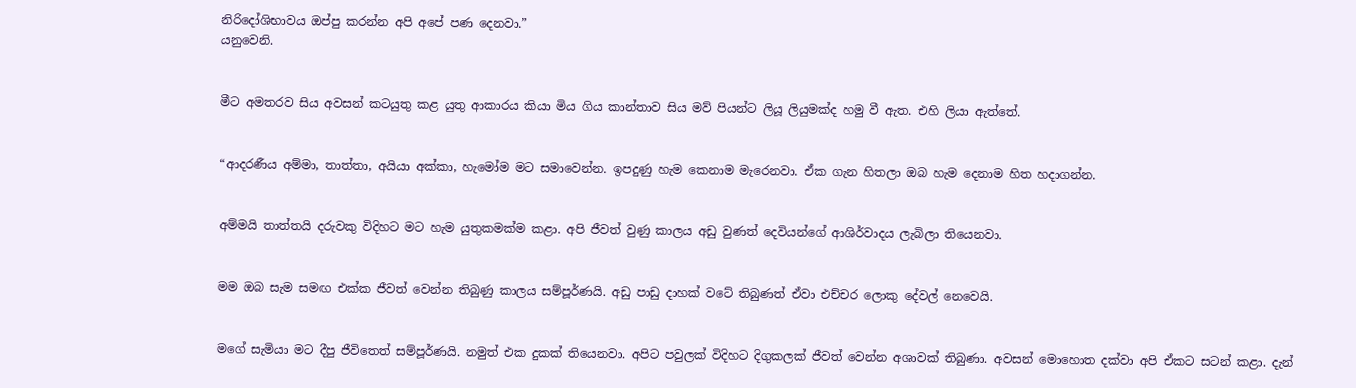නිරිදෝශිභාවය ඔප්පු කරන්න අපි අපේ පණ දෙනවා.”
යනුවෙනි.


මීට අමතරව සිය අවසන් කටයුතු කළ යුතු ආකාරය කියා මිය ගිය කාන්තාව සිය මව් පියන්ට ලියූ ලියුමක්ද හමු වී ඇත. එහි ලියා ඇත්තේ.


“ආදරණීය අම්මා, තාත්තා, අයියා අක්කා, හැමෝම මට සමාවෙන්න. ඉපදුණු හැම කෙනාම මැරෙනවා. ඒක ගැන හිතලා ඔබ හැම දෙනාම හිත හදාගන්න.


අම්මයි තාත්තයි දරුවකු විදිහට මට හැම යුතුකමක්ම කළා. අපි ජීවත් වුණු කාලය අඩු වුණත් දෙවියන්ගේ ආශිර්වාදය ලැබිලා තියෙනවා.


මම ඔබ සැම සමඟ එක්ක ජීවත් වෙන්න තිබුණු කාලය සම්පූර්ණයි. අඩු පාඩු දාහක් වටේ තිබුණත් ඒවා එච්චර ලොකු දේවල් නෙවෙයි.


මගේ සැමියා මට දීපු ජීවිතෙත් සම්පූර්ණයි. නමුත් එක දුකක් තියෙනවා. අපිට පවුලක් විදිහට දිගුකලක් ජීවත් වෙන්න අශාවක් තිබුණා. අවසන් මොහොත දක්වා අපි ඒකට සටන් කළා. දැන්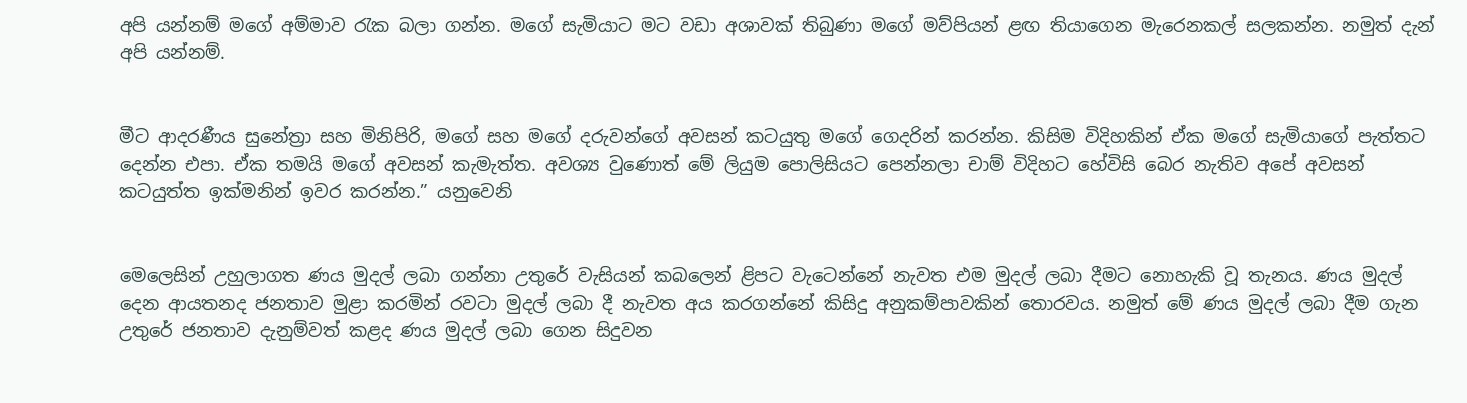අපි යන්නම් මගේ අම්මාව රැක බලා ගන්න. මගේ සැමියාට මට වඩා අශාවක් තිබුණා මගේ මව්පියන් ළඟ තියාගෙන මැරෙනකල් සලකන්න. නමුත් දැන් අපි යන්නම්.


මීට ආදරණීය සුනේත්‍රා සහ මිනිපිරි, මගේ සහ මගේ දරුවන්ගේ අවසන් කටයුතු මගේ ගෙදරින් කරන්න. කිසිම විදිහකින් ඒක මගේ සැමියාගේ පැත්තට දෙන්න එපා. ඒක තමයි මගේ අවසන් කැමැත්ත. අවශ්‍ය වුණොත් මේ ලියුම පොලිසියට පෙන්නලා චාම් විදිහට හේවිසි බෙර නැතිව අපේ අවසන් කටයුත්ත ඉක්මනින් ඉවර කරන්න.” යනුවෙනි


මෙලෙසින් උහුලාගත ණය මුදල් ලබා ගන්නා උතුරේ වැසියන් කබලෙන් ළිපට වැටෙන්නේ නැවත එම මුදල් ලබා දීමට නොහැකි වූ තැනය. ණය මුදල් දෙන ආයතනද ජනතාව මුළා කරමින් රවටා මුදල් ලබා දී නැවත අය කරගන්නේ කිසිදු අනුකම්පාවකින් තොරවය. නමුත් මේ ණය මුදල් ලබා දීම ගැන උතුරේ ජනතාව දැනුම්වත් කළද ණය මුදල් ලබා ගෙන සිදුවන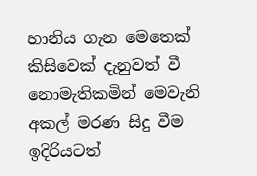හානිය ගැන මෙතෙක් කිසිවෙක් දැනුවත් වී නොමැතිකමින් මෙවැනි අකල් මරණ සිදු වීම ඉදිරියටත්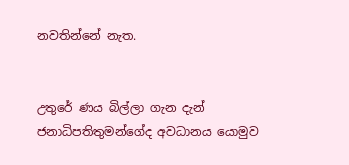නවතින්නේ නැත.


උතුරේ ණය බිල්ලා ගැන දැන් ජනාධිපතිතුමන්ගේද අවධානය යොමුව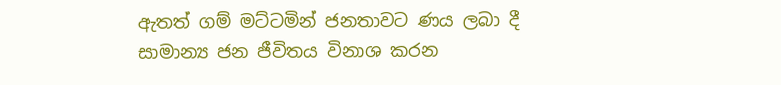ඇතත් ගම් මට්ටමින් ජනතාවට ණය ලබා දී සාමාන්‍ය ජන ජීවිතය විනාශ කරන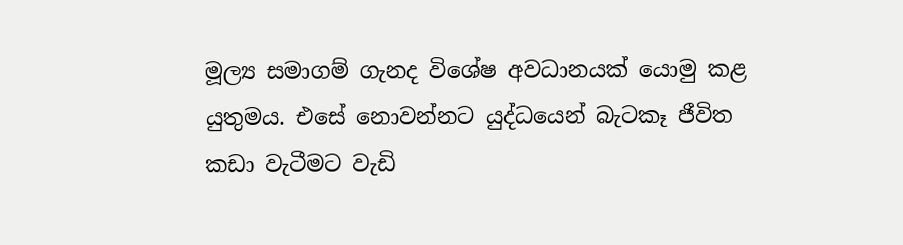මූල්‍ය සමාගම් ගැනද විශේෂ අවධානයක් යොමු කළ යුතුමය. එසේ නොවන්නට යුද්ධයෙන් බැටකෑ ජීවිත කඩා වැටීමට වැඩි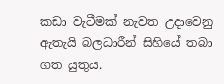කඩා වැටීමක් නැවත උදාවෙනු ඇතැයි බලධාරීන් සිහියේ තබා ගත යුතුය.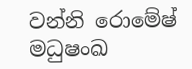වන්නි රොමේෂ් මධුෂංඛ